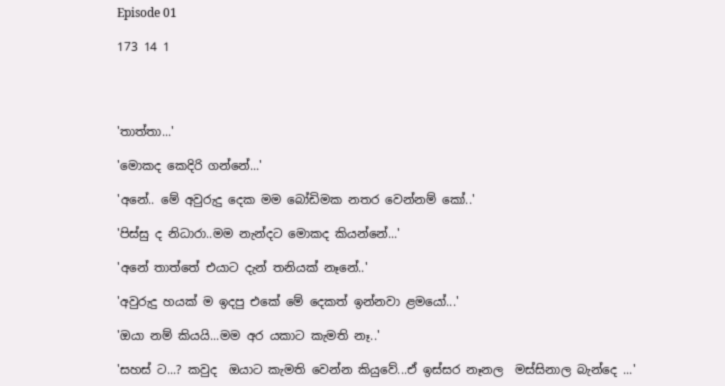Episode 01

173 14 1




'තාත්තා...'

'මොකද කෙදිරි ගන්නේ...'

'අනේ.. මේ අවුරුදු දෙක මම බෝඩිමක නතර වෙන්නම් කෝ..'

'පිස්සු ද නිධාරා..මම නැන්දට මොකද කියන්නේ...'

'අනේ තාත්තේ එයාට දැන් තනියක් නෑනේ..'

'අවුරුදු හයක් ම ඉදපු එකේ මේ දෙකත් ඉන්නවා ළමයෝ...'

'ඔයා නම් කියයි...මම අර යකාට කැමති නෑ..'

'සහස් ට...? කවුද  ඔයාට කැමති වෙන්න කියුවේ...ඒ ඉස්සර නෑනල  මස්සිනාල බැන්දෙ ...'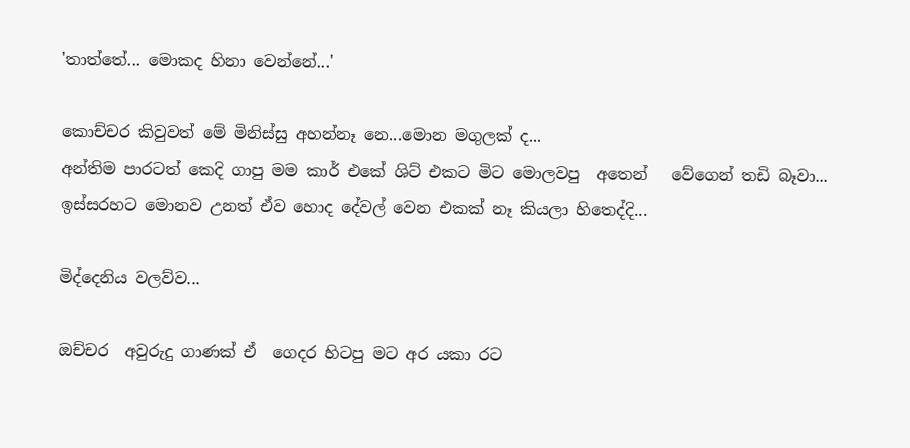'තාත්තේ... මොකද හිනා වෙන්නේ...'

කොච්චර කිවුවත් මේ මිනිස්සු අහන්නෑ නෙ...මොන මගුලක් ද...
අන්තිම පාරටත් කෙදි ගාපු මම කාර් එකේ ශිට් එකට මිට මොලවපු  අතෙන්   වේගෙන් තඩි බෑවා... ඉස්සරහට මොනව උනත් ඒව හොද දේවල් වෙන එකක් නෑ කියලා හිතෙද්දි...

මිද්දෙනිය වලව්ව...

ඔච්චර  අවුරුදු ගාණක් ඒ  ගෙදර හිටපු මට අර යකා රට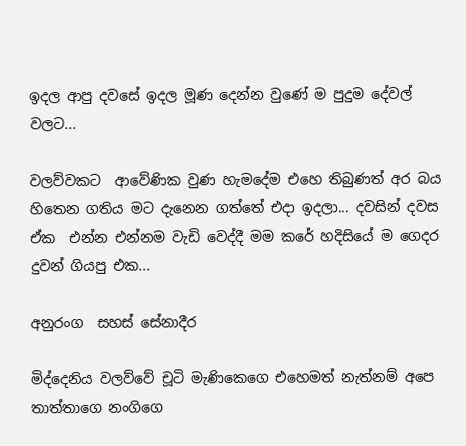ඉදල ආපු දවසේ ඉදල මූණ දෙන්න වුණේ ම පුදුම දේවල් වලට...

වලව්වකට  ආවේණික වුණ හැමදේම එහෙ තිබුණත් අර බය හිතෙන ගතිය මට දැනෙන ගත්තේ එදා ඉදලා... දවසින් දවස ඒක  එන්න එන්නම වැඩි වෙද්දී මම කරේ හදිසියේ ම ගෙදර  දුවන් ගියපු එක...

අනුරංග  සහස් සේනාදීර

මිද්දෙනිය වලව්වේ චූටි මැණිකෙගෙ එහෙමත් නැත්නම් අපෙ තාත්තාගෙ නංගිගෙ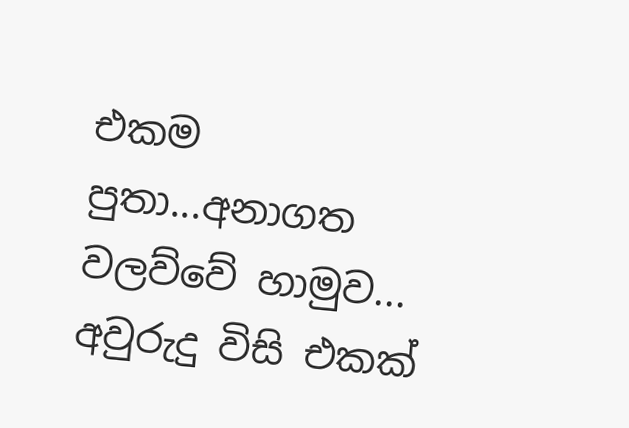එකම පුතා...අනාගත වලව්වේ හාමුව... අවුරුදු විසි එකක්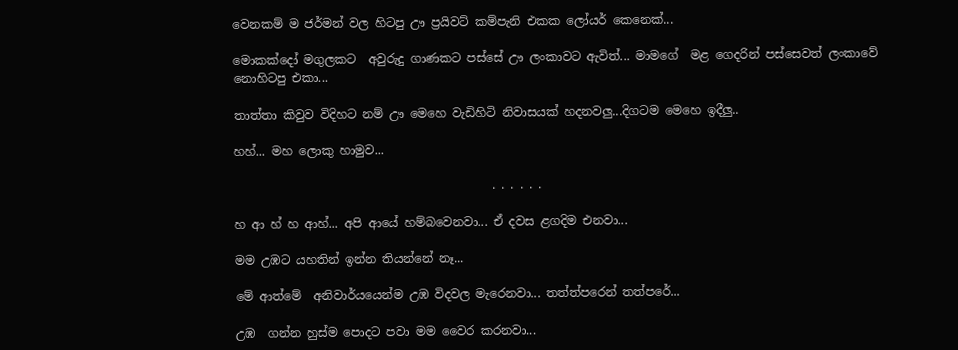වෙනකම් ම ජර්මන් වල හිටපු ඌ ප්‍රයිවට් කම්පැනි එකක ලෝයර් කෙනෙක්...

මොකක්දෝ මගුලකට  අවුරුදු ගාණකට පස්සේ ඌ ලංකාවට ඇවිත්... මාමගේ  මළ ගෙදරින් පස්සෙවත් ලංකාවේ නොහිටපු එකා...

තාත්තා කිවුව විදිහට නම් ඌ මෙහෙ වැඩිහිටි නිවාසයක් හදනවලු...දිගටම මෙහෙ ඉදීලු..

හහ්... මහ ලොකු හාමුව...

                                           . . . . . .

හ ආ හ් හ ආහ්... අපි ආයේ හම්බවෙනවා... ඒ දවස ළගදිම එනවා...

මම උඹට යහතින් ඉන්න තියන්නේ නෑ...

මේ ආත්මේ  අනිවාර්යයෙන්ම උඹ විදවල මැරෙනවා... තත්ත්පරෙන් තත්පරේ...

උඹ  ගන්න හුස්ම පොදට පවා මම වෛර කරනවා...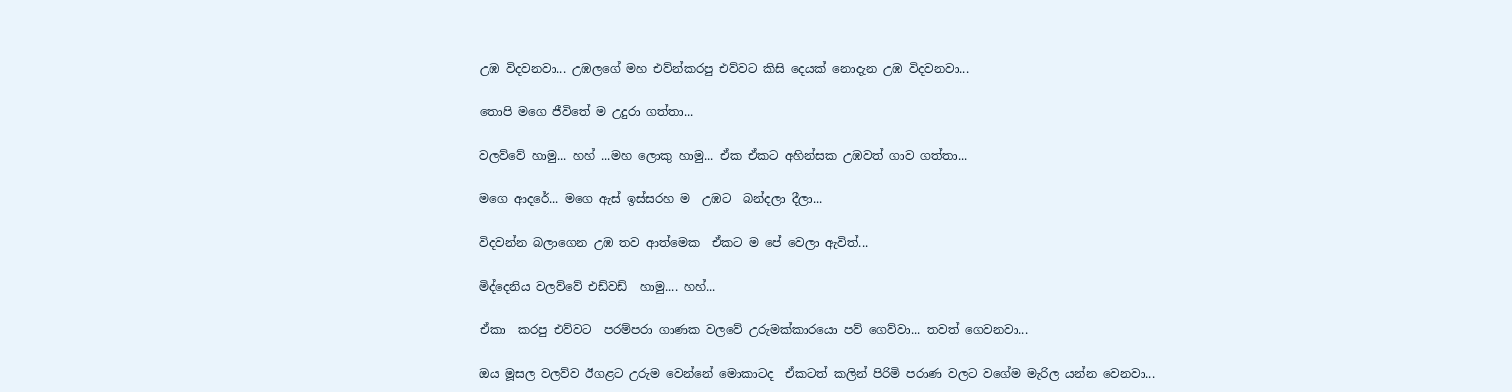උඹ විදවනවා... උඹලගේ මහ එව්න්කරපු එව්වට කිසි දෙයක් නොදැන උඹ විදවනවා...

තොපි මගෙ ජීවිතේ ම උදුරා ගත්තා...

වලව්වේ හාමු... හහ් ...මහ ලොකු හාමු... ඒක ඒකට අහින්සක උඹවත් ගාව ගත්තා...

මගෙ ආදරේ... මගෙ ඇස් ඉස්සරහ ම  උඹට  බන්දලා දීලා...

විදවන්න බලාගෙන උඹ තව ආත්මෙක  ඒකට ම පේ වෙලා ඇවිත්...

මිද්දෙනිය වලව්වේ එඩ්වඩ්  හාමු.... හහ්...

ඒකා  කරපු එව්වට  පරම්පරා ගාණක වලවේ උරුමක්කාරයො පව් ගෙව්වා... තවත් ගෙවනවා...

ඔය මූසල වලව්ව ඊගළට උරුම වෙන්නේ මොකාටද  ඒකටත් කලින් පිරිමි පරාණ වලට වගේම මැරිල යන්න වෙනවා...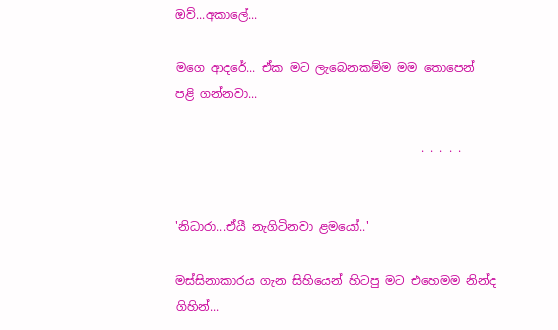ඔව්...අකාලේ...

මගෙ ආදරේ... ඒක මට ලැබෙනකම්ම මම තොපෙන් පළි ගන්නවා...

                                         . . . . .


'නිධාරා...ඒයී නැගිටිනවා ළමයෝ..'

මස්සිනාකාරය ගැන සිහියෙන් හිටපු මට එහෙමම නින්ද ගිහින්...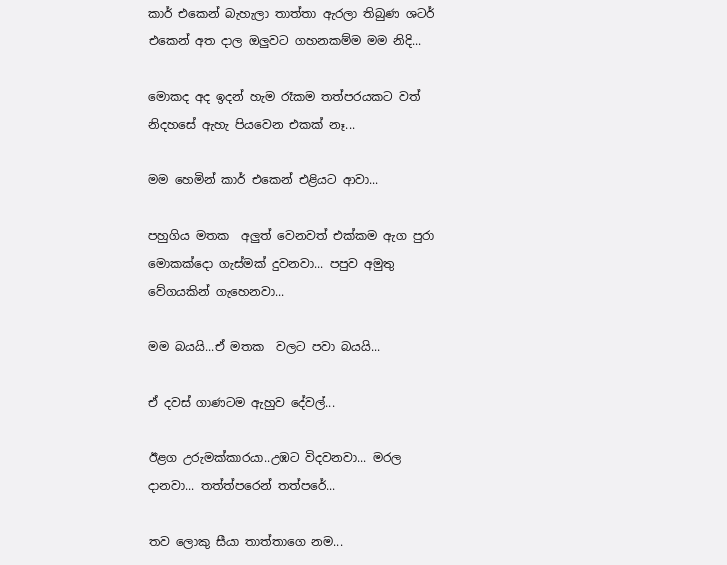කාර් එකෙන් බැහැලා තාත්තා ඇරලා තිබුණ ශටර් එකෙන් අත දාල ඔලුවට ගහනකම්ම මම නිදි...

මොකද අද ඉදන් හැම රෑකම තත්පරයකට වත් නිදහසේ ඇහැ පියවෙන එකක් නෑ...

මම හෙමින් කාර් එකෙන් එළියට ආවා...

පහුගිය මතක  අලුත් වෙනවත් එක්කම ඇග පුරා මොකක්දො ගැස්මක් දුවනවා... පපුව අමුතු වේගයකින් ගැහෙනවා...

මම බයයි...ඒ මතක  වලට පවා බයයි...

ඒ දවස් ගාණටම ඇහුව දේවල්...

ඊළග උරුමක්කාරයා..උඹට විදවනවා... මරල දානවා... තත්ත්පරෙන් තත්පරේ...

තව ලොකු සීයා තාත්තාගෙ නම...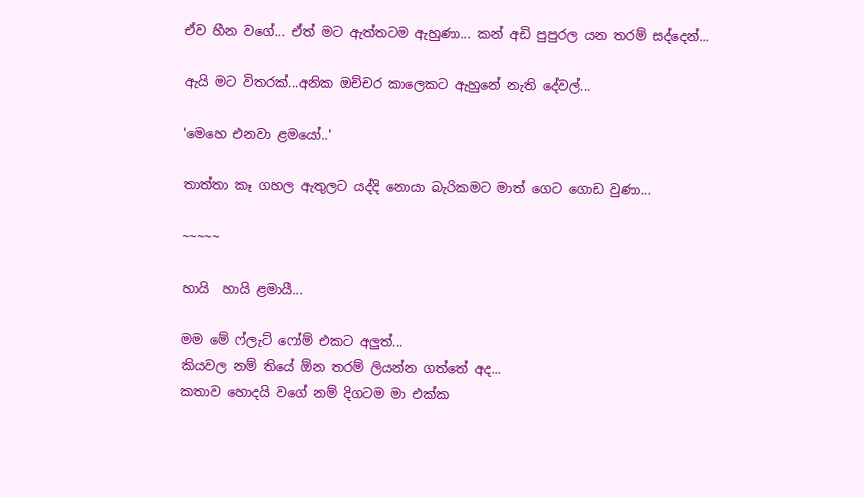ඒව හීන වගේ... ඒත් මට ඇත්තටම ඇහුණා... කන් අඩි පුපුරල යන තරම් සද්දෙන්...

ඇයි මට විතරක්...අනික ඔච්චර කාලෙකට ඇහුනේ නැති දේවල්...

'මෙහෙ එනවා ළමයෝ..'

තාත්තා කෑ ගහල ඇතුලට යද්දි නොයා බැරිකමට මාත් ගෙට ගොඩ වුණා...

~~~~~

හායි  හායි ළමායී...

මම මේ ෆ්ලැට් ෆෝම් එකට අලුත්...
කියවල නම් තියේ ඕන තරම් ලියන්න ගත්තේ අද...
කතාව හොදයි වගේ නම් දිගටම මා එක්ක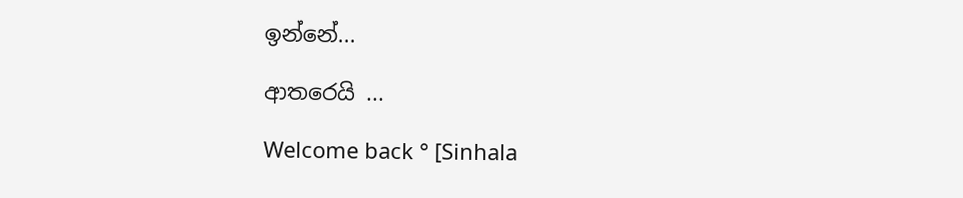ඉන්නේ...

ආතරෙයි ...

Welcome back ° [Sinhala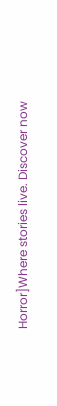Horror]Where stories live. Discover now